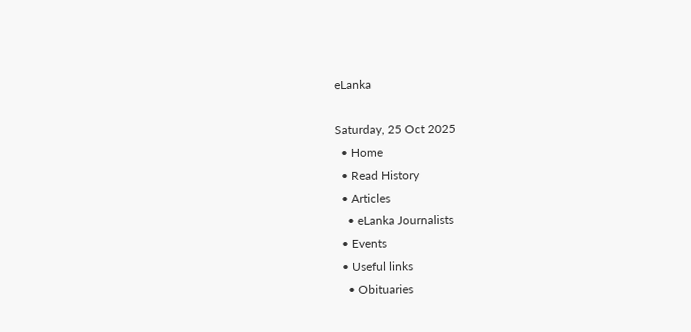eLanka

Saturday, 25 Oct 2025
  • Home
  • Read History
  • Articles
    • eLanka Journalists
  • Events
  • Useful links
    • Obituaries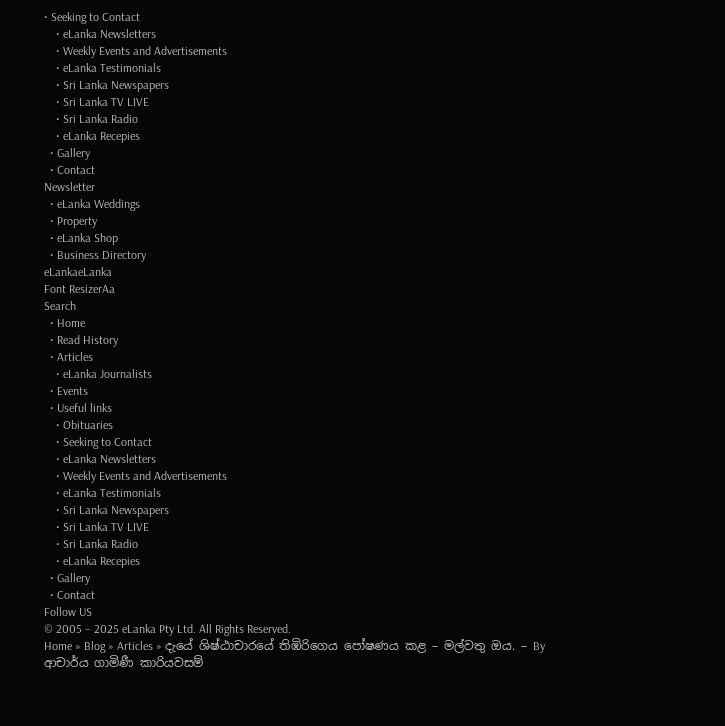• Seeking to Contact
    • eLanka Newsletters
    • Weekly Events and Advertisements
    • eLanka Testimonials
    • Sri Lanka Newspapers
    • Sri Lanka TV LIVE
    • Sri Lanka Radio
    • eLanka Recepies
  • Gallery
  • Contact
Newsletter
  • eLanka Weddings
  • Property
  • eLanka Shop
  • Business Directory
eLankaeLanka
Font ResizerAa
Search
  • Home
  • Read History
  • Articles
    • eLanka Journalists
  • Events
  • Useful links
    • Obituaries
    • Seeking to Contact
    • eLanka Newsletters
    • Weekly Events and Advertisements
    • eLanka Testimonials
    • Sri Lanka Newspapers
    • Sri Lanka TV LIVE
    • Sri Lanka Radio
    • eLanka Recepies
  • Gallery
  • Contact
Follow US
© 2005 – 2025 eLanka Pty Ltd. All Rights Reserved.
Home » Blog » Articles » දැයේ ශිෂ්ඨාචාරයේ තිඹිරිගෙය පෝෂණය කළ – මල්වතු ඔය. – By ආචාර්ය ගාමිණී කාරියවසම්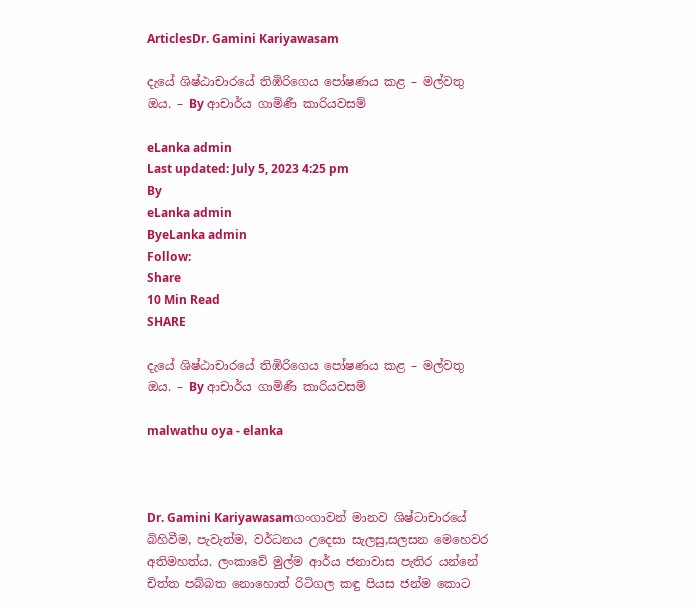ArticlesDr. Gamini Kariyawasam

දැයේ ශිෂ්ඨාචාරයේ තිඹිරිගෙය පෝෂණය කළ – මල්වතු ඔය. – By ආචාර්ය ගාමිණී කාරියවසම්

eLanka admin
Last updated: July 5, 2023 4:25 pm
By
eLanka admin
ByeLanka admin
Follow:
Share
10 Min Read
SHARE

දැයේ ශිෂ්ඨාචාරයේ තිඹිරිගෙය පෝෂණය කළ – මල්වතු ඔය. – By ආචාර්ය ගාමිණී කාරියවසම්

malwathu oya - elanka



Dr. Gamini Kariyawasamගංගාවන් මානව ශිෂ්ටාචාරයේ බිහිවීම, පැවැත්ම, වර්ධනය උදෙසා සැලසු,සලසන මෙහෙවර අතිමහත්ය. ලංකාවේ මුල්ම ආර්ය ජනාවාස පැතිර යන්නේ චිත්ත පබ්බත නොහොත් රිටිගල කඳු පියස ජන්ම කොට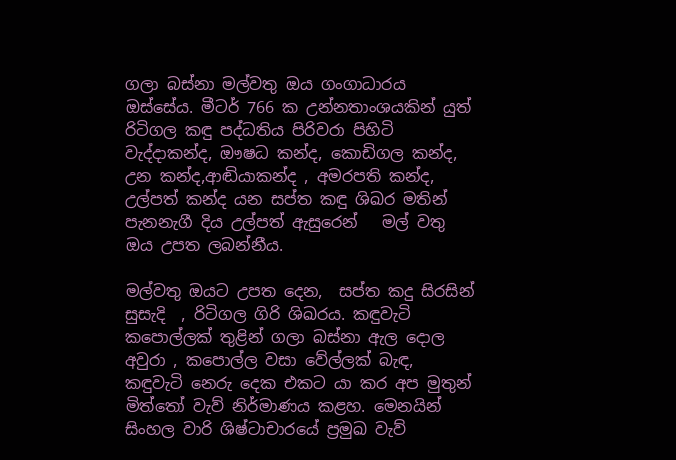ගලා බස්නා මල්වතු ඔය ගංගාධාරය ඔස්සේය. මීටර් 766 ක උන්නතාංශයකින් යුත් රිටිගල කඳු පද්ධතිය පිරිවරා පිහිටි වැද්දාකන්ද, ඖෂධ කන්ද, කොඩිගල කන්ද, උන කන්ද,ආඬියාකන්ද , අමරපති කන්ද, උල්පත් කන්ද යන සප්ත කඳු ශිඛර මතින් පැනනැගී දිය උල්පත් ඇසුරෙන්   මල් වතු ඔය උපත ලබන්නීය.

මල්වතු ඔයට උපත දෙන,  සප්ත කදු සිරසින් සුසැදි  , රිටිගල ගිරි ශිඛරය. කඳුවැටි කපොල්ලක් තුළින් ගලා බස්නා ඇල දොල අවුරා , කපොල්ල වසා වේල්ලක් බැඳ, කඳුවැටි නෙරු දෙක එකට යා කර අප මුතුන් මිත්තෝ වැව් නිර්මාණය කළහ. මෙනයින්  සිංහල වාරි ශිෂ්ටාචාරයේ ප්‍රමුඛ වැව්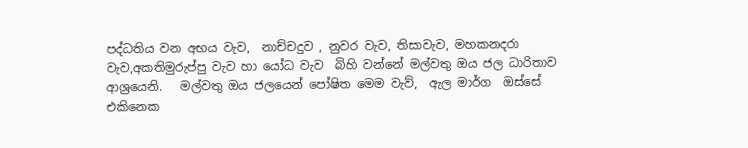පද්ධතිය වන අභය වැව,  නාච්චදුව , නුවර වැව, තිසාවැව, මහකනදරා වැව,අකතිමුරුප්පු වැව හා යෝධ වැව  බිහි වන්නේ මල්වතු ඔය ජල ධාරිතාව  ආශ්‍රයෙනි.   මල්වතු ඔය ජලයෙන් පෝෂිත මෙම වැව්,  ඇල මාර්ග  ඔස්සේ එකිනෙක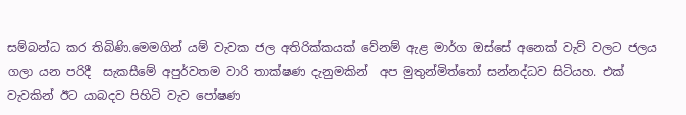සම්බන්ධ කර තිබිණි.මෙමගින් යම් වැවක ජල අතිරික්කයක් වේනම් ඇළ මාර්ග ඔස්සේ අනෙක් වැව් වලට ජලය  ගලා යන පරිදී  සැකසීමේ අපුර්වතම වාරි තාක්ෂණ දැනුමකින්  අප මුතුන්මිත්තෝ සන්නද්ධව සිටියහ. එක් වැවකින් ඊට යාබදව පිහිටි වැව පෝෂණ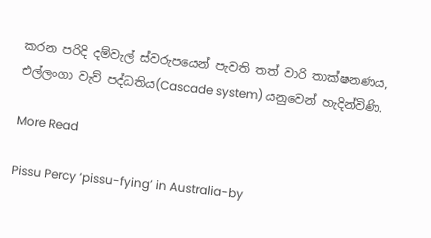කරන පරිදි දම්වැල් ස්වරුපයෙන් පැවති තත් වාරි තාක්ෂනණය, එල්ලංගා වැව් පද්ධතිය(Cascade system) යනුවෙන් හැදින්විණි.

More Read

Pissu Percy ‘pissu-fying’ in Australia-by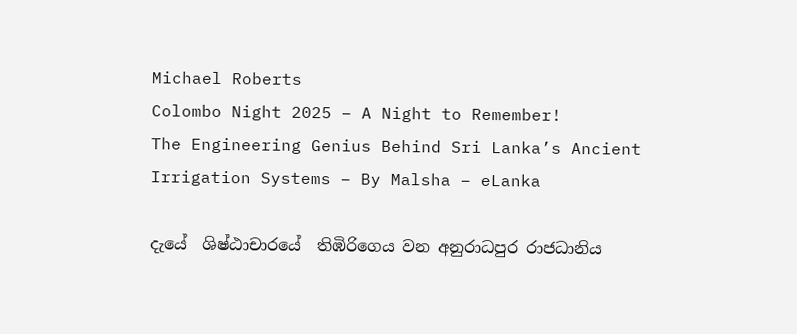Michael Roberts
Colombo Night 2025 – A Night to Remember!
The Engineering Genius Behind Sri Lanka’s Ancient Irrigation Systems – By Malsha – eLanka

දැයේ  ශිෂ්ඨාචාරයේ  තිඹිරිගෙය වන අනුරාධපුර රාජධානිය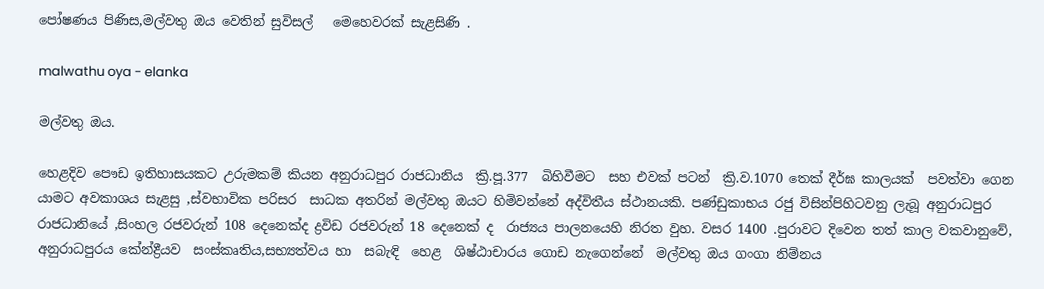පෝෂණය පිණිස,මල්වතු ඔය වෙතින් සුවිසල්   මෙහෙවරක් සැළසිණි .

malwathu oya - elanka

මල්වතු ඔය.

හෙළදිව පෞඩ ඉතිහාසයකට උරුමකම් කියන අනුරාධපුර රාජධානිය  ක්‍රි.පූ.377  බිහිවීමට  සහ එවක් පටන්  ක්‍රි.ව.1070 තෙක් දීර්ඝ කාලයක්  පවත්වා ගෙන යාමට අවකාශය සැළසු ,ස්වභාවික පරිසර  සාධක අතරින් මල්වතු ඔයට හිමිවන්නේ අද්විතීය ස්ථානයකි. පණ්ඩුකාභය රජු විසින්පිහිටවනු ලැබූ අනුරාධපුර රාජධානියේ ,සිංහල රජවරුන් 108 දෙනෙක්ද ද්‍රවිඩ රජවරුන් 18 දෙනෙක් ද  රාජ්‍යය පාලනයෙහි නිරත වුහ. වසර 1400 .පුරාවට දිවෙන තත් කාල වකවානුවේ,  අනුරාධපුරය කේන්ද්‍රීයව  සංස්කෘතිය,සභ්‍යත්වය හා  සබැඳි  හෙළ  ශිෂ්ඨාචාරය ගොඩ නැගෙන්නේ  මල්වතු ඔය ගංගා නිම්නය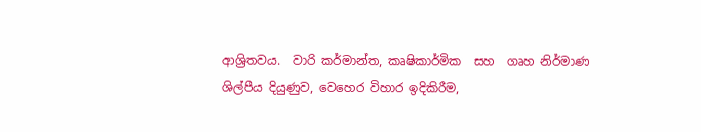ආශ්‍රිතවය.  වාරි කර්මාන්ත, කෘෂිකාර්මික  සහ  ගෘහ නිර්මාණ ශිල්පීය දියුණුව, වෙහෙර විහාර ඉදිකිරීම,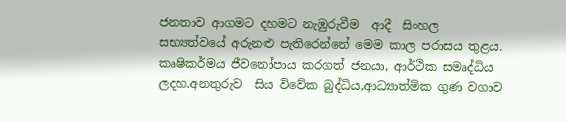ජනතාව ආගමට දහමට නැඹුරුවීම  ආදී  සිංහල සභ්‍යත්වයේ අරුනළු පැතිරෙන්නේ මෙම කාල පරාසය තුළය. කෘෂිකර්මය ජීවනෝපාය කරගත් ජනයා, ආර්ථික සමෘද්ධිය ලදහ.අනතුරුව  සිය විවේක බුද්ධිය,ආධ්‍යාත්මික ගුණ වගාව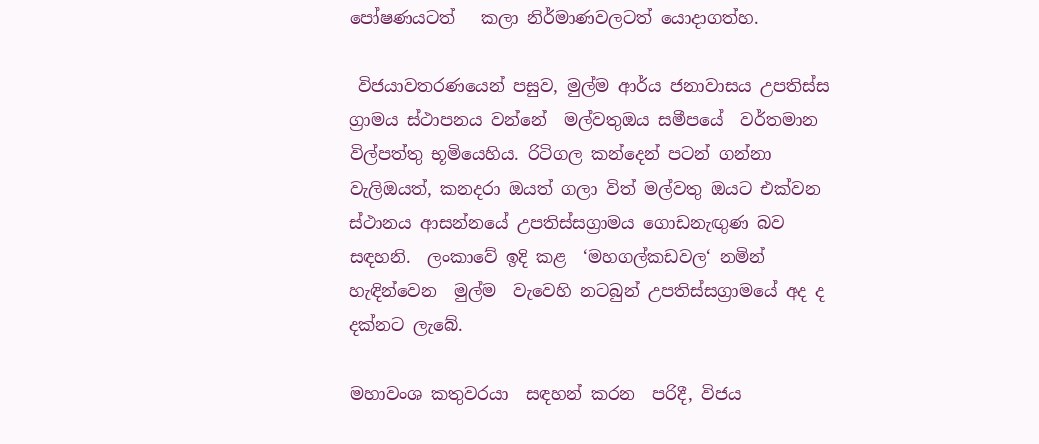පෝෂණයටත්   කලා නිර්මාණවලටත් යොදාගත්හ.

 විජයාවතරණයෙන් පසුව, මුල්ම ආර්ය ජනාවාසය උපතිස්ස ග්‍රාමය ස්ථාපනය වන්නේ  මල්වතුඔය සමීපයේ  වර්තමාන විල්පත්තු භූමියෙහිය. රිටිගල කන්දෙන් පටන් ගන්නා වැලිඔයත්, කනදරා ඔයත් ගලා විත් මල්වතු ඔයට එක්වන ස්ථානය ආසන්නයේ උපතිස්සග්‍රාමය ගොඩනැඟුණ බව සඳහනි.  ලංකාවේ ඉදි කළ  ‘මහගල්කඩවල‘ නමින් හැඳින්වෙන  මුල්ම  වැවෙහි නටබුන් උපතිස්සග්‍රාමයේ අද ද දක්නට ලැබේ.

මහාවංශ කතුවරයා  සඳහන් කරන  පරිදී, විජය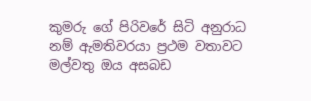කුමරු ගේ පිරිවරේ සිටි අනුරාධ  නම් ඇමතිවරයා ප්‍රථම වතාවට මල්වතු ඔය අසබඩ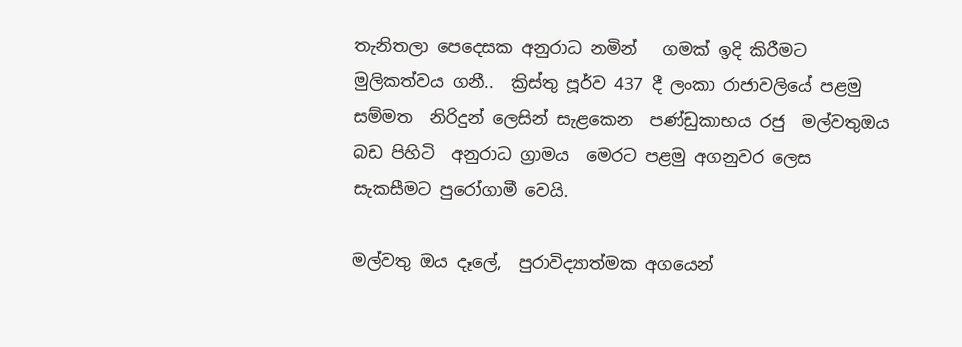තැනිතලා පෙදෙසක අනුරාධ නමින්   ගමක් ඉදි කිරීමට මුලිකත්වය ගනී..  ක්‍රිස්තු පූර්ව 437 දී ලංකා රාජාවලියේ පළමු සම්මත  නිරිදුන් ලෙසින් සැළකෙන  පණ්ඩුකාභය රජු  මල්වතුඔය බඩ පිහිටි  අනුරාධ ග්‍රාමය  මෙරට පළමු අගනුවර ලෙස සැකසීමට පුරෝගාමී වෙයි.

මල්වතු ඔය දෑලේ,  පුරාවිද්‍යාත්මක අගයෙන්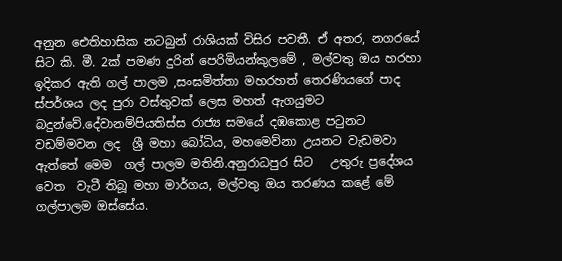අනුන ඓතිහාසික නටබුන් රාශියක් විසිර පවතී. ඒ අතර, නගරයේ සිට කි. මී. 2ක් පමණ දුරින් පෙරිමියන්කුලමේ , මල්වතු ඔය හරහා ඉදිකර ඇති ගල් පාලම ,සංඝමිත්තා මහරහත් තෙරණියගේ පාද ස්පර්ශය ලද පුරා වස්තුවක් ලෙස මහත් ඇගයුමට බදුන්වේ.දේවානම්පියතිස්ස රාජ්‍ය සමයේ දඹකොළ පටුනට වඩම්මවන ලද  ශ්‍රී මහා බෝධිය, මහමෙව්නා උයනට වැඩමවා ඇත්තේ මෙම  ගල් පාලම මතිනි.අනුරාධපුර සිට   උතුරු ප්‍රදේශය  වෙත  වැටී තිබූ මහා මාර්ගය, මල්වතු ඔය තරණය කළේ මේ ගල්පාලම ඔස්සේය.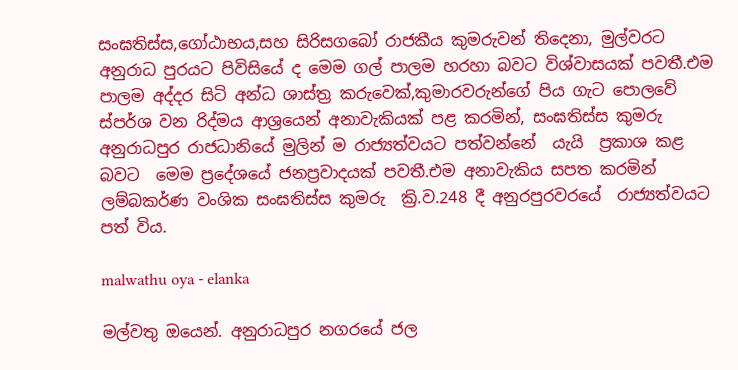සංඝතිස්ස,ගෝඨාභය,සහ සිරිසගබෝ රාජකීය කුමරුවන් තිදෙනා, මුල්වරට අනුරාධ පුරයට පිවිසියේ ද මෙම ගල් පාලම හරහා බවට විශ්වාසයක් පවතී.එම පාලම අද්දර සිටි අන්ධ ශාස්ත්‍ර කරුවෙක්,කුමාරවරුන්ගේ පිය ගැට පොලවේ ස්පර්ශ වන රිද්මය ආශ්‍රයෙන් අනාවැකියක් පළ කරමින්, සංඝතිස්ස කුමරු  අනුරාධපුර රාජධානියේ මුලින් ම රාජ්‍යත්වයට පත්වන්නේ  යැයි  ප්‍රකාශ කළ බවට  මෙම ප්‍රදේශයේ ජනප්‍රවාදයක් පවතී.එම අනාවැකිය සපත කරමින් ලම්බකර්ණ වංශික සංඝතිස්ස කුමරු  ක්‍රි.ව.248 දී අනුරපුරවරයේ  රාජ්‍යත්වයට පත් විය.

malwathu oya - elanka

මල්වතු ඔයෙන්. අනුරාධපුර නගරයේ ජල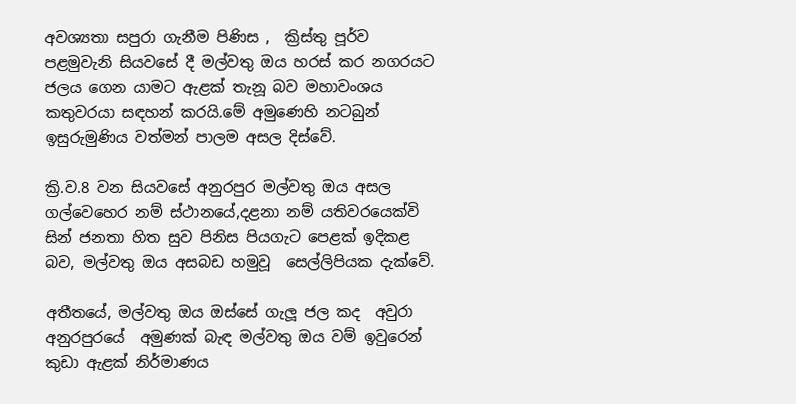අවශ්‍යතා සපුරා ගැනීම පිණිස ,  ක්‍රිස්තු පූර්ව පළමුවැනි සියවසේ දී මල්වතු ඔය හරස් කර නගරයට ජලය ගෙන යාමට ඇළක් තැනූ බව මහාවංශය  කතුවරයා සඳහන් කරයි.මේ අමුණෙහි නටබුන්  ඉසුරුමුණිය වත්මන් පාලම අසල දිස්වේ.

ක්‍රි.ව.8 වන සියවසේ අනුරපුර මල්වතු ඔය අසල ගල්වෙහෙර නම් ස්ථානයේ,දළනා නම් යතිවරයෙක්වි සින් ජනතා හිත සුව පිනිස පියගැට පෙළක් ඉදිකළ බව, මල්වතු ඔය අසබඩ හමුවූ  සෙල්ලිපියක දැක්වේ.

අතීතයේ, මල්වතු ඔය ඔස්සේ ගැලූ ජල කද  අවුරා  අනුරපුරයේ  අමුණක් බැඳ මල්වතු ඔය වම් ඉවුරෙන් කුඩා ඇළක් නිර්මාණය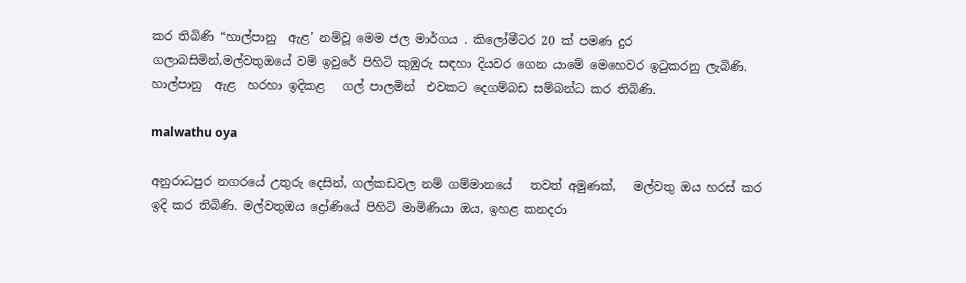කර තිබිණි “හාල්පානු  ඇළ’ නම්වූ මෙම ජල මාර්ගය . කිලෝමීටර 20 ක් පමණ දුර ගලාබසිමින්,මල්වතුඔයේ වම් ඉවුරේ පිහිටි කුඹුරු සඳහා දියවර ගෙන යාමේ මෙහෙවර ඉටුකරනු ලැබිණි.  හාල්පානු  ඇළ  හරහා ඉදිකළ   ගල් පාලමින්  එවකට දෙගම්බඩ සම්බන්ධ කර තිබිණි.

malwathu oya

අනුරාධපුර නගරයේ උතුරු දෙසින්, ගල්කඩවල නම් ගම්මානයේ   තවත් අමුණක්‌,   මල්වතු ඔය හරස්‌ කර ඉදි කර තිබිණි. මල්වතුඔය ද්‍රෝණියේ පිහිටි මාමිණියා ඔය, ඉහළ කනදරා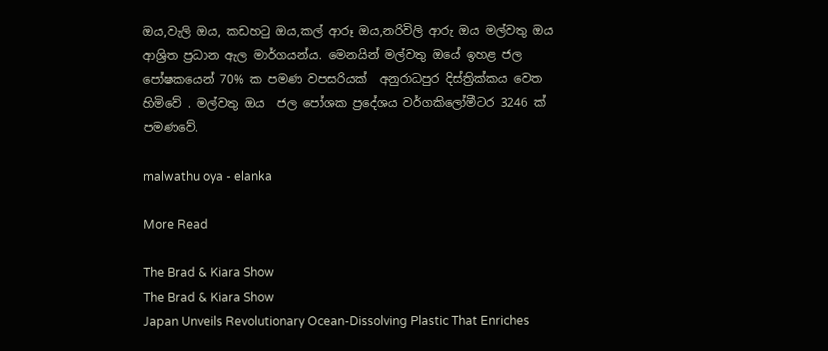ඔය,වැලි ඔය, කඩහටු ඔය,කල් ආරූ ඔය,නරිවිලි ආරු ඔය මල්වතු ඔය ආශ්‍රිත ප්‍රධාන ඇල මාර්ගයන්ය. මෙනයින් මල්වතු ඔයේ ඉහළ ජල පෝෂකයෙන් 70% ක පමණ වපසරියක්  අනුරාධපුර දිස්ත්‍රික්කය වෙත හිමිවේ . මල්වතු ඔය  ජල පෝශක ප්‍රදේශය වර්ගකිලෝමීටර 3246 ක් පමණවේ.

malwathu oya - elanka

More Read

The Brad & Kiara Show
The Brad & Kiara Show
Japan Unveils Revolutionary Ocean-Dissolving Plastic That Enriches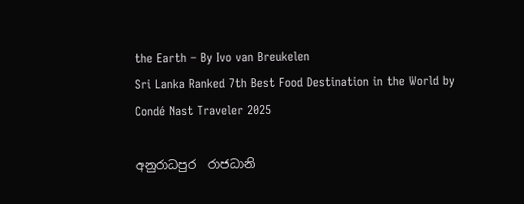the Earth – By Ivo van Breukelen
Sri Lanka Ranked 7th Best Food Destination in the World by Condé Nast Traveler 2025

අනුරාධපුර  රාජධානි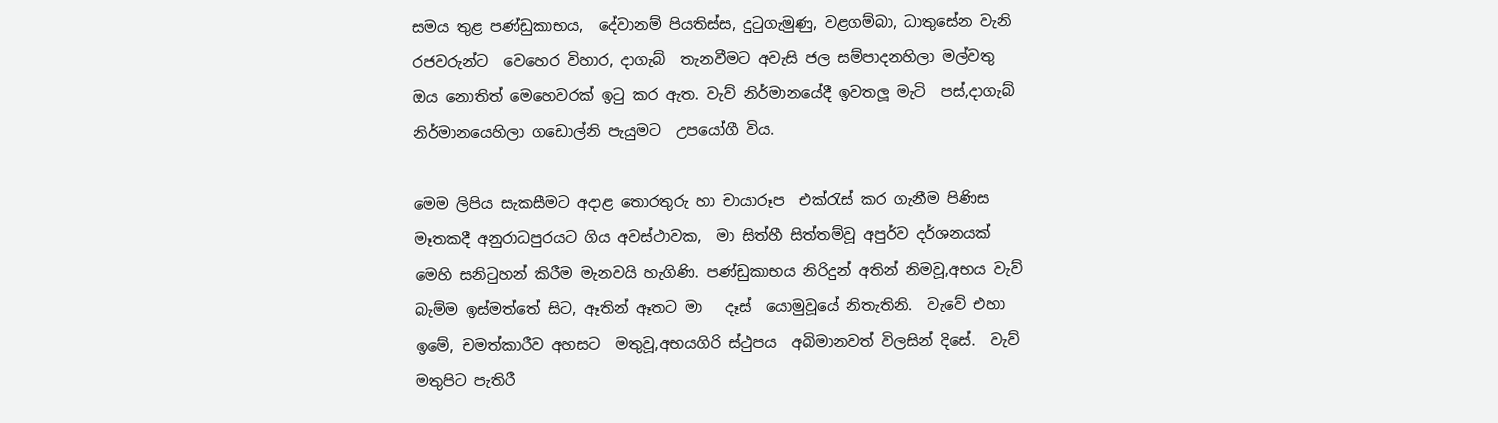සමය තුළ පණ්ඩුකාභය,  දේවානම් පියතිස්ස, දුටුගැමුණු, වළගම්බා, ධාතුසේන වැනි රජවරුන්ට  වෙහෙර විහාර, දාගැබ්  තැනවීමට අවැසි ජල සම්පාදනහිලා මල්වතු ඔය නොතිත් මෙහෙවරක් ඉටු කර ඇත. වැව් නිර්මානයේදී ඉවතලූ මැටි  පස්,දාගැබ් නිර්මානයෙහිලා ගඩොල්නි පැයුමට  උපයෝගී විය.

මෙම ලිපිය සැකසීමට අදාළ තොරතුරු හා චායාරූප  එක්රැස් කර ගැනීම පිණිස මෑතකදී අනුරාධපුරයට ගිය අවස්ථාවක,  මා සිත්හී සිත්තම්වූ අපුර්ව දර්ශනයක් මෙහි සනිටුහන් කිරීම මැනවයි හැගිණි. පණ්ඩුකාභය නිරිදුන් අතින් නිමවූ,අභය වැව් බැම්ම ඉස්මත්තේ සිට, ඈතින් ඈතට මා   දෑස්  යොමුවූයේ නිතැතිනි.  වැවේ එහා ඉමේ, චමත්කාරීව අහසට  මතුවූ,අභයගිරි ස්ථුපය  අබිමානවත් විලසින් දිසේ.  වැව් මතුපිට පැතිරී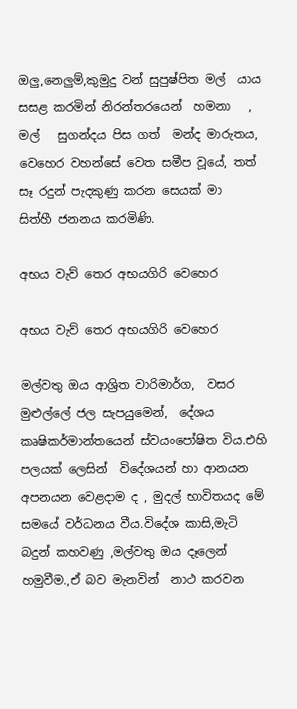ඔලු,නෙලුම්,කුමුදු වන් සුපුෂ්පිත මල්  යාය සසළ කරමින් නිරන්තරයෙන්  හමනා   , මල්   සුගන්දය පිස ගත්  මන්ද මාරුතය, වෙහෙර වහන්සේ වෙත සමීප වූයේ, තත්  සෑ රදුන් පැදකුණු කරන සෙයක් මා  සිත්හී ජනනය කරමිණි.

අභය වැව් තෙර අභයගිරි වෙහෙර

අභය වැව් තෙර අභයගිරි වෙහෙර

මල්වතු ඔය ආශ්‍රිත වාරිමාර්ග,  වසර මුළුල්ලේ ජල සැපයුමෙන්,  දේශය කෘෂිකර්මාන්තයෙන් ස්වයංපෝෂිත විය.එහි පලයක් ලෙසින්  විදේශයන් හා ආනයන අපනයන වෙළදාම ද , මුදල් භාවිතයද මේ සමයේ වර්ධනය වීය.විදේශ කාසි,මැටි බදුන් කහවණු ,මල්වතු ඔය දෑලෙන් හමුවීම.,ඒ බව මැනවින්  නාථ කරවන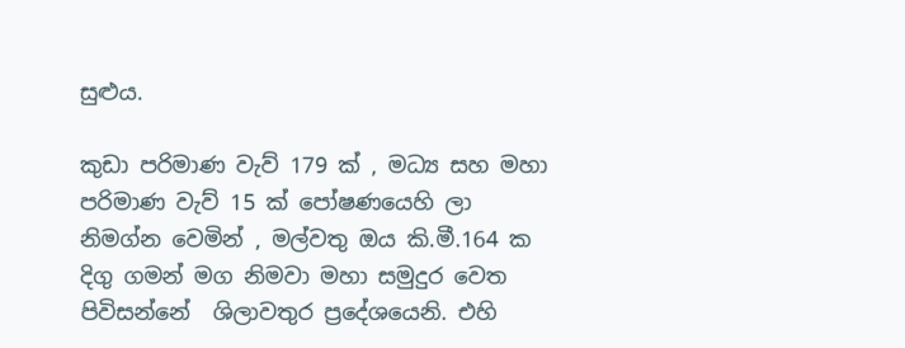සුළුය.

කුඩා පරිමාණ වැව් 179 ක් , මධ්‍ය සහ මහා පරිමාණ වැව් 15 ක් පෝෂණයෙහි ලා නිමග්න වෙමින් , මල්වතු ඔය කි.මී.164 ක දිගු ගමන් මග නිමවා මහා සමුදුර වෙත පිවිසන්නේ  ශිලාවතුර ප්‍රදේශයෙනි. එහි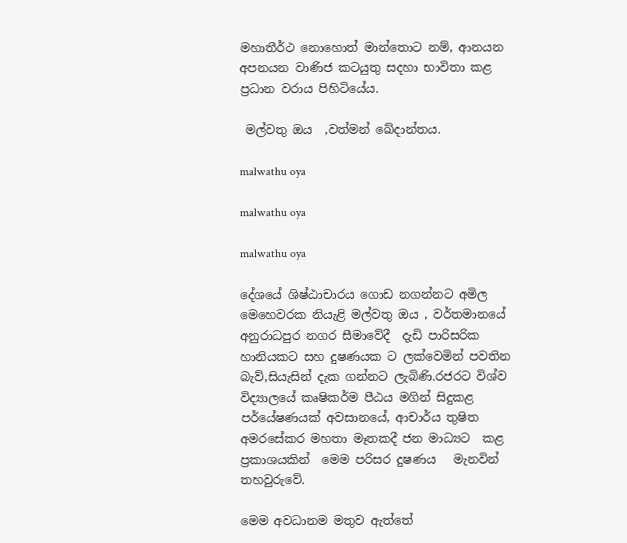මහාතීර්ථ නොහොත් මාන්තොට නම්, ආනයන අපනයන වාණිජ කටයුතු සදහා භාවිතා කළ ප්‍රධාන වරාය පිහිටියේය.

 මල්වතු ඔය  ,වත්මන් ඛේදාන්තය.

malwathu oya

malwathu oya

malwathu oya

දේශයේ ශිෂ්ඨාචාරය ගොඩ නගන්නට අමිල මෙහෙවරක නියැළි මල්වතු ඔය , වර්තමානයේ අනුරාධපුර නගර සීමාවේදී  දැඩි පාරිසරික හානියකට සහ දුෂණයක ට ලක්වෙමින් පවතින බැව්,සියැසින් දැක ගන්නට ලැබිණි.රජරට විශ්ව විද්‍යාලයේ කෘෂිකර්ම පීඨය මගින් සිදුකළ පර්යේෂණයක් අවසානයේ, ආචාර්ය තුෂිත අමරසේකර මහතා මෑතකදී ජන මාධ්‍යට  කළ ප්‍රකාශයකින්  මෙම පරිසර දුෂණය   මැනවින් තහවුරුවේ.

මෙම අවධානම මතුව ඇත්තේ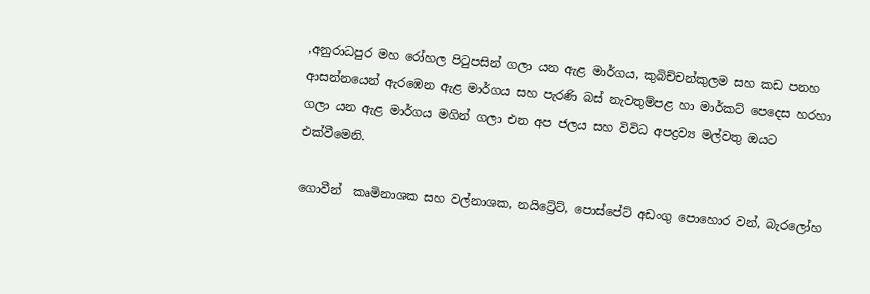,අනුරාධපුර මහ රෝහල පිටුපසින් ගලා යන ඇළ මාර්ගය, කුබිච්චන්කුලම සහ කඩ පනහ ආසන්නයෙන් ඇරඹෙන ඇළ මාර්ගය සහ පැරණි බස් නැවතුම්පළ හා මාර්කට් පෙදෙස හරහා ගලා යන ඇළ මාර්ගය මගින් ගලා එන අප ජලය සහ විවිධ අපද්‍රව්‍ය මල්වතු ඔයට එක්වීමෙනි.

ගොවීන්  කෘමිනාශක සහ වල්නාශක, නයිට්‍රේට්, පොස්පේට් අඩංගු පොහොර වන්, බැරලෝහ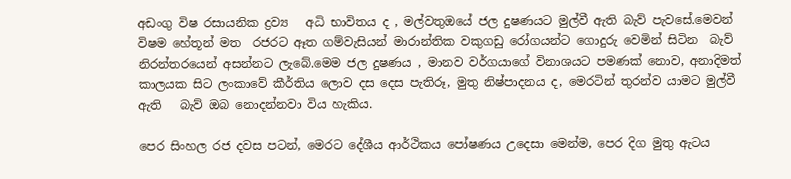අඩංගු විෂ රසායනික ද්‍රව්‍ය   අධි භාවිතය ද , මල්වතුඔයේ ජල දුෂණයට මුල්වී ඇති බැව් පැවසේ.මෙවන් විෂම හේතූන් මත  රජරට ඈත ගම්වැසියන් මාරාන්තික වකුගඩු රෝගයන්ට ගොදුරු වෙමින් සිටින  බැව් නිරන්තරයෙන් අසන්නට ලැබේ.මෙම ජල දුෂණය , මානව වර්ගයාගේ විනාශයට පමණක් නොව, අනාදිමත් කාලයක සිට ලංකාවේ කීර්තිය ලොව දස දෙස පැතිරූ, මුතු නිෂ්පාදනය ද, මෙරටින් තුරන්ව යාමට මුල්වී ඇති   බැව් ඔබ නොදන්නවා විය හැකිය.

පෙර සිංහල රජ දවස පටන්, මෙරට දේශීය ආර්ථිකය පෝෂණය උදෙසා මෙන්ම, පෙර දිග මුතු ඇටය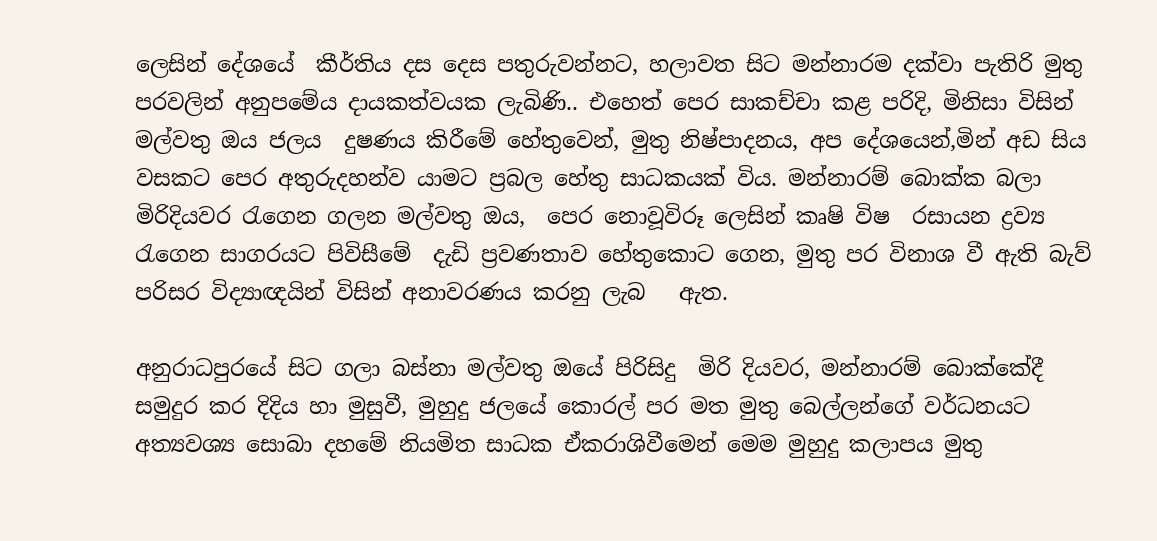ලෙසින් දේශයේ  කීර්තිය දස දෙස පතුරුවන්නට, හලාවත සිට මන්නාරම දක්වා පැතිරි මුතු පරවලින් අනුපමේය දායකත්වයක ලැබිණි.. එහෙත් පෙර සාකච්චා කළ පරිදි, මිනිසා විසින් මල්වතු ඔය ජලය  දුෂණය කිරීමේ හේතුවෙන්, මුතු නිෂ්පාදනය, අප දේශයෙන්,මින් අඩ සිය වසකට පෙර අතුරුදහන්ව යාමට ප්‍රබල හේතු සාධකයක් විය. මන්නාරම් බොක්ක බලා මිරිදියවර රැගෙන ගලන මල්වතු ඔය,  පෙර නොවූවිරූ ලෙසින් කෘෂි විෂ  රසායන ද්‍රව්‍ය රැගෙන සාගරයට පිවිසීමේ  දැඩි ප්‍රවණතාව හේතුකොට ගෙන, මුතු පර විනාශ වී ඇති බැව්  පරිසර විද්‍යාඥයින් විසින් අනාවරණය කරනු ලැබ   ඇත.

අනුරාධපුරයේ සිට ගලා බස්නා මල්වතු ඔයේ පිරිසිදු  මිරි දියවර, මන්නාරම් බොක්කේදී සමුදුර කර දිදිය හා මුසුවී, මුහුදු ජලයේ කොරල් පර මත මුතු බෙල්ලන්ගේ වර්ධනයට අත්‍යවශ්‍ය සොබා දහමේ නියමිත සාධක ඒකරාශිවීමෙන් මෙම මුහුදු කලාපය මුතු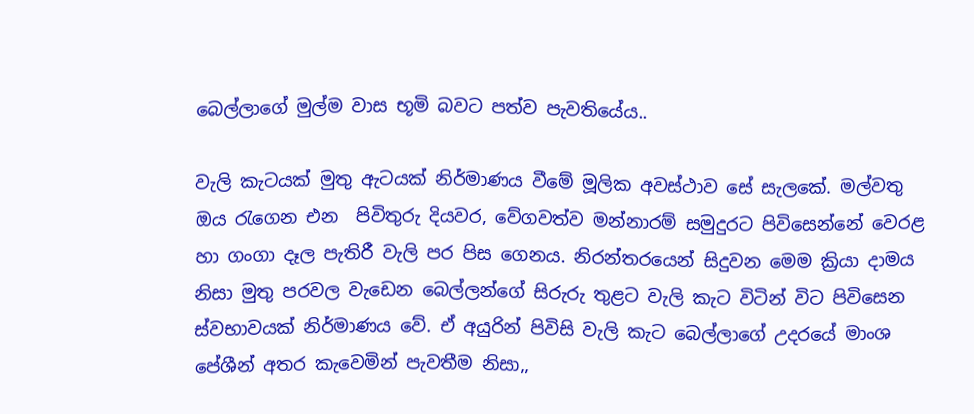බෙල්ලාගේ මුල්ම වාස භූමි බවට පත්ව පැවතියේය..

වැලි කැටයක් මුතු ඇටයක් නිර්මාණය වීමේ මූලික අවස්ථාව සේ සැලකේ. මල්වතු ඔය රැගෙන එන  පිවිතුරු දියවර, වේගවත්ව මන්නාරම් සමුදුරට පිවිසෙන්නේ වෙරළ හා ගංගා දෑල පැතිරී වැලි පර පිස ගෙනය. නිරන්තරයෙන් සිදුවන මෙම ක්‍රියා දාමය නිසා මුතු පරවල වැඩෙන බෙල්ලන්ගේ සිරුරු තුළට වැලි කැට විටින් විට පිවිසෙන ස්වභාවයක් නිර්මාණය වේ. ඒ අයුරින් පිවිසි වැලි කැට බෙල්ලාගේ උදරයේ මාංශ පේශීන් අතර කැවෙමින් පැවතීම නිසා,,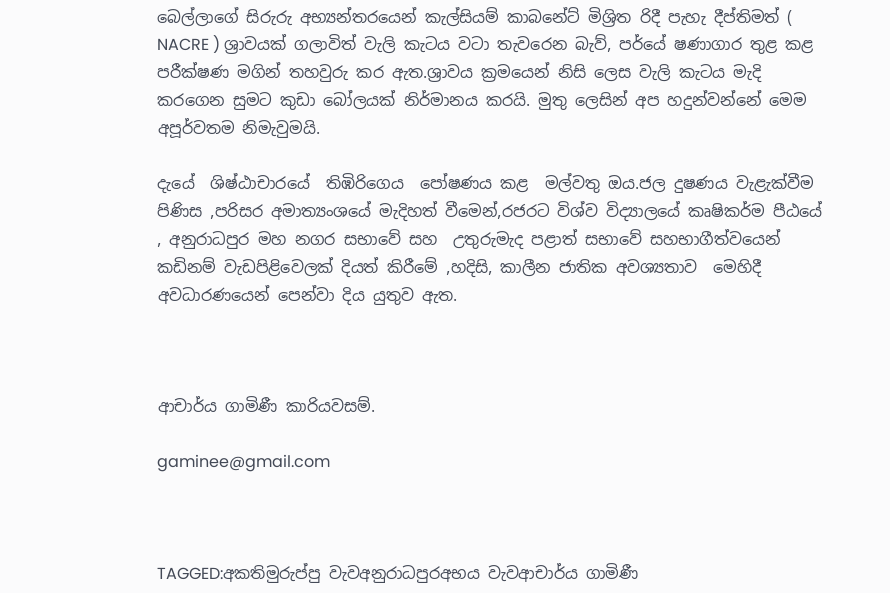බෙල්ලාගේ සිරුරු අභ්‍යන්තරයෙන් කැල්සියම් කාබනේට් මිශ්‍රිත රිදී පැහැ දීප්තිමත් ( NACRE ) ශ්‍රාවයක් ගලාවිත් වැලි කැටය වටා තැවරෙන බැව්, පර්යේ ෂණාගාර තුළ කළ පරීක්ෂණ මගින් තහවුරු කර ඇත.ශ්‍රාවය ක්‍රමයෙන් නිසි ලෙස වැලි කැටය මැදි කරගෙන සුමට කුඩා බෝලයක් නිර්මානය කරයි. මුතු ලෙසින් අප හදුන්වන්නේ මෙම අපූර්වතම නිමැවුමයි.

දැයේ  ශිෂ්ඨාචාරයේ  තිඹිරිගෙය  පෝෂණය කළ  මල්වතු ඔය.ජල දුෂණය වැළැක්වීම පිණිස ,පරිසර අමාත්‍යංශයේ මැදිහත් වීමෙන්,රජරට විශ්ව විද්‍යාලයේ කෘෂිකර්ම පීඨයේ , අනුරාධපුර මහ නගර සභාවේ සහ  උතුරුමැද පළාත් සභාවේ සහභාගීත්වයෙන්  කඩිනම් වැඩපිළිවෙලක් දියත් කිරීමේ ,හදිසි, කාලීන ජාතික අවශ්‍යතාව  මෙහිදී අවධාරණයෙන් පෙන්වා දිය යුතුව ඇත.



ආචාර්ය ගාමිණී කාරියවසම්.

gaminee@gmail.com



TAGGED:අකතිමුරුප්පු වැවඅනුරාධපුරඅභය වැවආචාර්ය ගාමිණී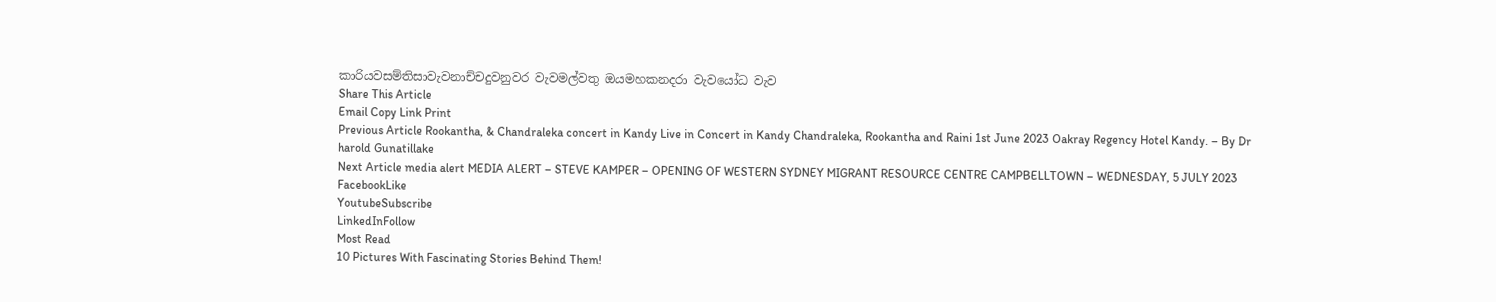කාරියවසම්තිසාවැවනාච්චදුවනුවර වැවමල්වතු ඔයමහකනදරා වැවයෝධ වැව
Share This Article
Email Copy Link Print
Previous Article Rookantha, & Chandraleka concert in Kandy Live in Concert in Kandy Chandraleka, Rookantha and Raini 1st June 2023 Oakray Regency Hotel Kandy. – By Dr harold Gunatillake
Next Article media alert MEDIA ALERT – STEVE KAMPER – OPENING OF WESTERN SYDNEY MIGRANT RESOURCE CENTRE CAMPBELLTOWN – WEDNESDAY, 5 JULY 2023
FacebookLike
YoutubeSubscribe
LinkedInFollow
Most Read
10 Pictures With Fascinating Stories Behind Them!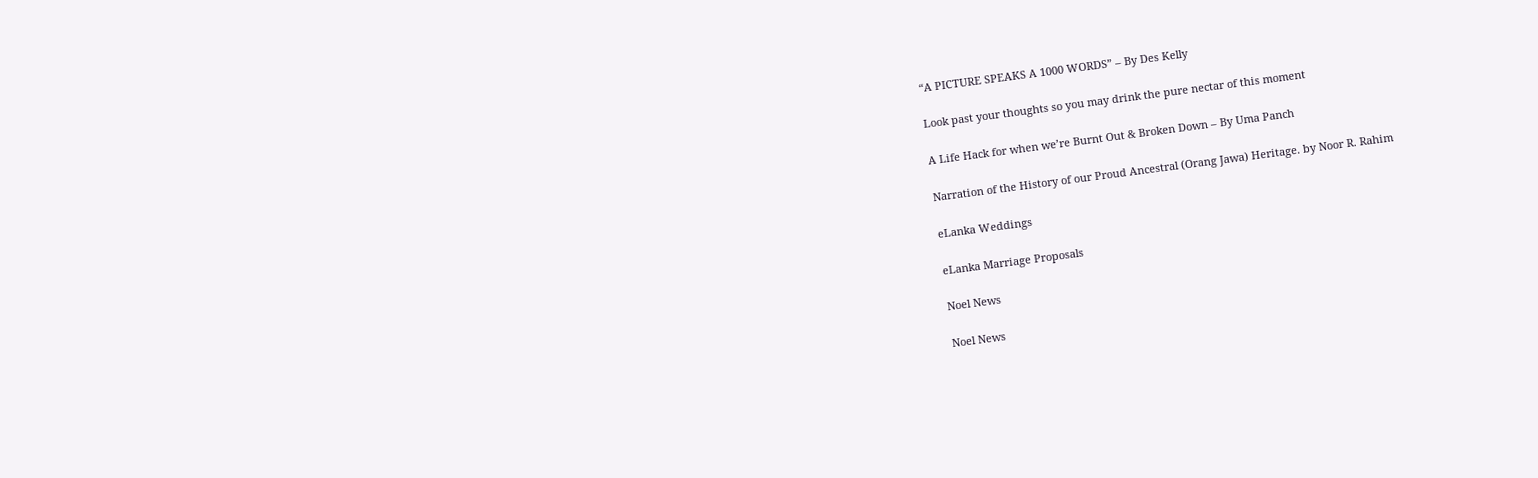“A PICTURE SPEAKS A 1000 WORDS” – By Des Kelly

Look past your thoughts so you may drink the pure nectar of this moment

A Life Hack for when we’re Burnt Out & Broken Down – By Uma Panch

Narration of the History of our Proud Ancestral (Orang Jawa) Heritage. by Noor R. Rahim

eLanka Weddings

eLanka Marriage Proposals

Noel News

Noel News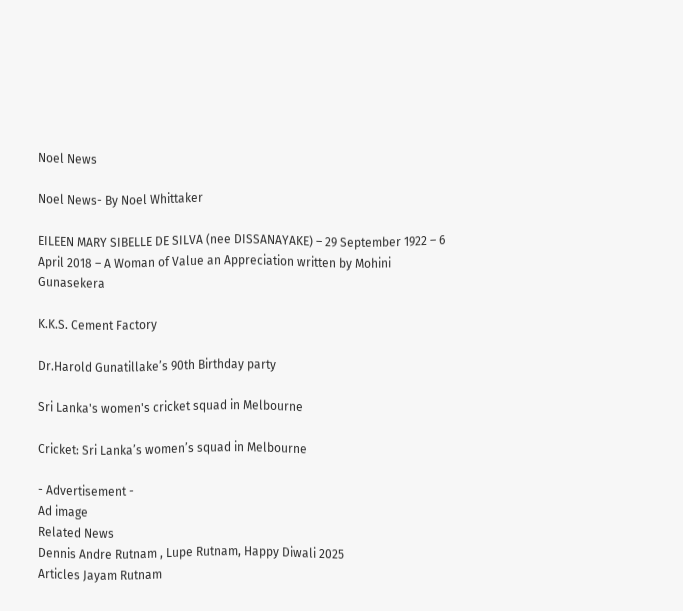Noel News

Noel News- By Noel Whittaker

EILEEN MARY SIBELLE DE SILVA (nee DISSANAYAKE) – 29 September 1922 – 6 April 2018 – A Woman of Value an Appreciation written by Mohini Gunasekera

K.K.S. Cement Factory

Dr.Harold Gunatillake’s 90th Birthday party

Sri Lanka's women's cricket squad in Melbourne

Cricket: Sri Lanka’s women’s squad in Melbourne

- Advertisement -
Ad image
Related News
Dennis Andre Rutnam , Lupe Rutnam, Happy Diwali 2025
Articles Jayam Rutnam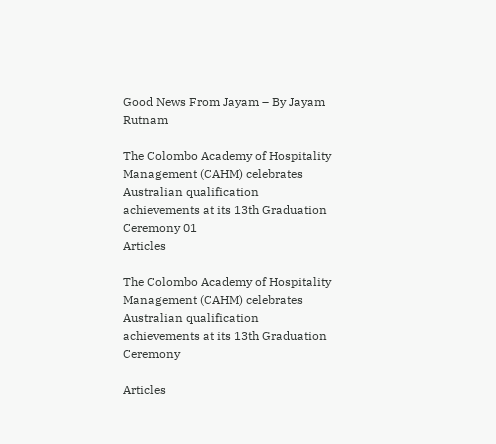Good News From Jayam – By Jayam Rutnam

The Colombo Academy of Hospitality Management (CAHM) celebrates Australian qualification achievements at its 13th Graduation Ceremony 01
Articles

The Colombo Academy of Hospitality Management (CAHM) celebrates Australian qualification achievements at its 13th Graduation Ceremony

Articles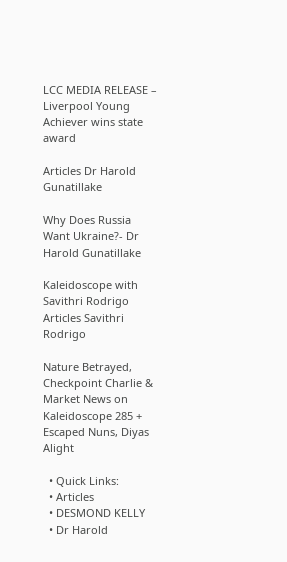LCC MEDIA RELEASE – Liverpool Young Achiever wins state award

Articles Dr Harold Gunatillake

Why Does Russia Want Ukraine?- Dr Harold Gunatillake

Kaleidoscope with Savithri Rodrigo
Articles Savithri Rodrigo

Nature Betrayed, Checkpoint Charlie & Market News on Kaleidoscope 285 + Escaped Nuns, Diyas Alight

  • Quick Links:
  • Articles
  • DESMOND KELLY
  • Dr Harold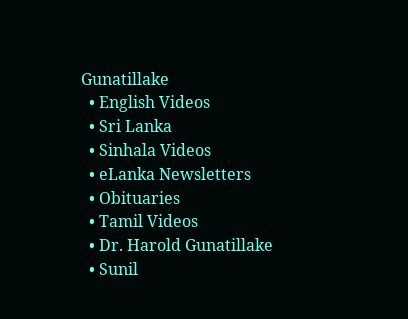Gunatillake
  • English Videos
  • Sri Lanka
  • Sinhala Videos
  • eLanka Newsletters
  • Obituaries
  • Tamil Videos
  • Dr. Harold Gunatillake
  • Sunil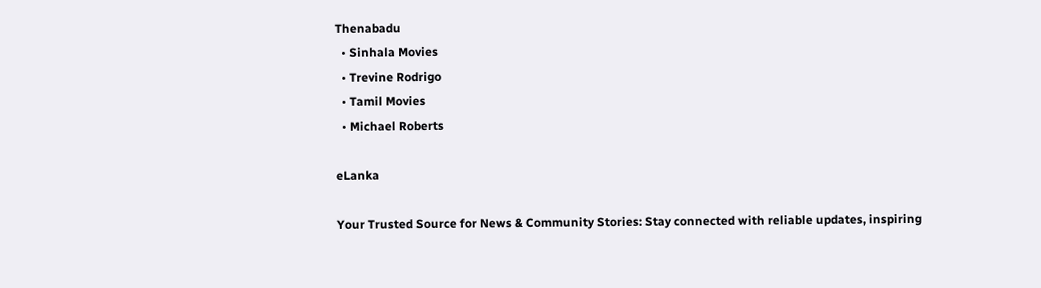Thenabadu
  • Sinhala Movies
  • Trevine Rodrigo
  • Tamil Movies
  • Michael Roberts

eLanka

Your Trusted Source for News & Community Stories: Stay connected with reliable updates, inspiring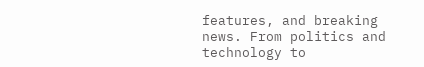features, and breaking news. From politics and technology to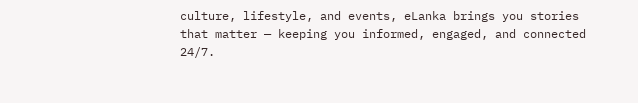culture, lifestyle, and events, eLanka brings you stories that matter — keeping you informed, engaged, and connected 24/7.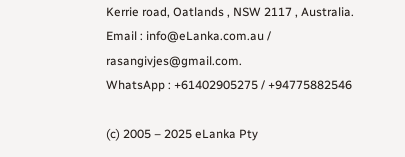Kerrie road, Oatlands , NSW 2117 , Australia.
Email : info@eLanka.com.au / rasangivjes@gmail.com.
WhatsApp : +61402905275 / +94775882546

(c) 2005 – 2025 eLanka Pty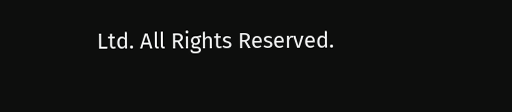Ltd. All Rights Reserved.